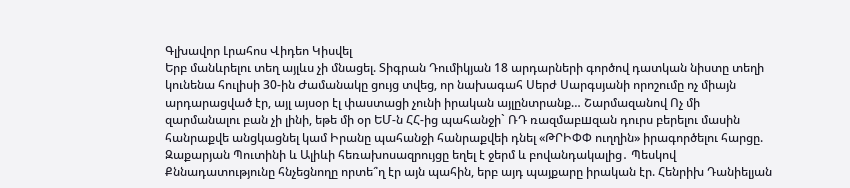Գլխավոր Լրահոս Վիդեո Կիսվել
Երբ մանևրելու տեղ այլևս չի մնացել. Տիգրան Դումիկյան 18 արդարների գործով դատկան նիստը տեղի կունենա հուլիսի 30-ին Ժամանակը ցույց տվեց, որ նախագահ Սերժ Սարգսյանի որոշումը ոչ միայն արդարացված էր, այլ այսօր էլ փաստացի չունի իրական այլընտրանք… Շարմազանով Ոչ մի զարմանալու բան չի լինի, եթե մի օր ԵՄ-ն ՀՀ-ից պահանջի` ՌԴ ռազմաբшզան դուրս բերելու մասին հանրաքվե անցկացնել կամ Իրանը պահանջի հանրաքվեի դնել «ԹՐԻՓՓ ուղղին» իրագործելու հարցը. Զաքարյան Պուտինի և Ալիևի հեռախոսազրույցը եղել է ջերմ և բովանդակալից․ Պեսկով Քննադատությունը հնչեցնողը որտե՞ղ էր այն պահին, երբ այդ պայքարը իրական էր. Հենրիխ Դանիելյան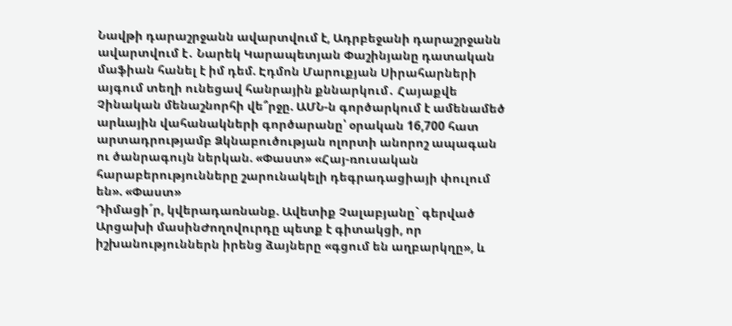Նավթի դարաշրջանն ավարտվում է, Ադրբեջանի դարաշրջանն ավարտվում է․ Նարեկ Կարապետյան Փաշինյանը դատական մաֆիան հանել է իմ դեմ. Էդմոն Մարուքյան Սիրահարների այգում տեղի ունեցավ հանրային քննարկում․ Հայաքվե Չինական մենաշնորհի վե՞րջը. ԱՄՆ-ն գործարկում է ամենամեծ արևային վահանակների գործարանը՝ օրական 16,700 հատ արտադրությամբ Ձկնաբուծության ոլորտի անորոշ ապագան ու ծանրագույն ներկան. «Փաստ» «Հայ-ռուսական հարաբերությունները շարունակելի դեգրադացիայի փուլում են». «Փաստ»
Դիմացի´ր, կվերադառնանք. Ավետիք Չալաբյանը` գերված Արցախի մասինԺողովուրդը պետք է գիտակցի, որ իշխանություններն իրենց ձայները «գցում են աղբարկղը», և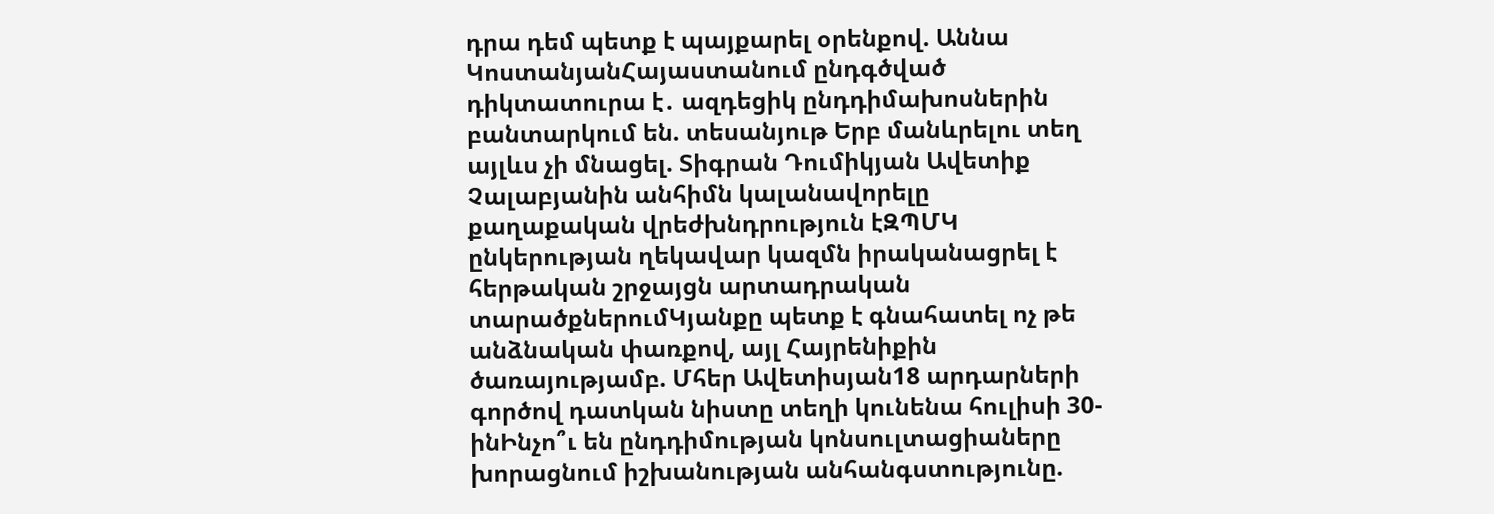դրա դեմ պետք է պայքարել օրենքով. Աննա ԿոստանյանՀայաստանում ընդգծված դիկտատուրա է․ ազդեցիկ ընդդիմախոսներին բանտարկում են. տեսանյութ Երբ մանևրելու տեղ այլևս չի մնացել. Տիգրան Դումիկյան Ավետիք Չալաբյանին անհիմն կալանավորելը քաղաքական վրեժխնդրություն էԶՊՄԿ ընկերության ղեկավար կազմն իրականացրել է հերթական շրջայցն արտադրական տարածքներումԿյանքը պետք է գնահատել ոչ թե անձնական փառքով, այլ Հայրենիքին ծառայությամբ. Մհեր Ավետիսյան18 արդարների գործով դատկան նիստը տեղի կունենա հուլիսի 30-ինԻնչո՞ւ են ընդդիմության կոնսուլտացիաները խորացնում իշխանության անհանգստությունը.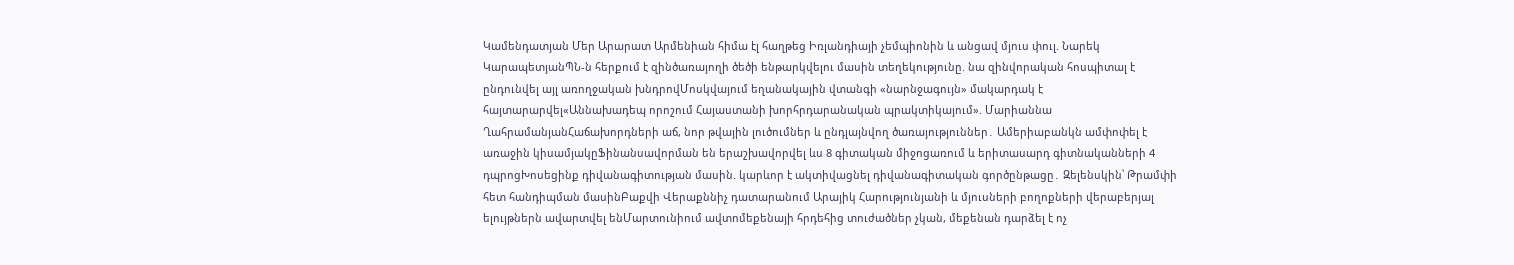Կամենդատյան Մեր Արարատ Արմենիան հիմա էլ հաղթեց Իռլանդիայի չեմպիոնին և անցավ մյուս փուլ. Նարեկ ԿարապետյանՊՆ-ն հերքում է զինծառայողի ծեծի ենթարկվելու մասին տեղեկությունը. նա զինվորական հոսպիտալ է ընդունվել այլ առողջական խնդրովՄոսկվայում եղանակային վտանգի «նարնջագույն» մակարդակ է հայտարարվել«Աննախադեպ որոշում Հայաստանի խորհրդարանական պրակտիկայում». Մարիաննա ՂահրամանյանՀաճախորդների աճ, նոր թվային լուծումներ և ընդլայնվող ծառայություններ․ Ամերիաբանկն ամփոփել է առաջին կիսամյակըՖինանսավորման են երաշխավորվել ևս 8 գիտական միջոցառում և երիտասարդ գիտնականների 4 դպրոցԽոսեցինք դիվանագիտության մասին. կարևոր է ակտիվացնել դիվանագիտական գործընթացը․ Զելենսկին՝ Թրամփի հետ հանդիպման մասինԲաքվի Վերաքննիչ դատարանում Արայիկ Հարությունյանի և մյուսների բողոքների վերաբերյալ ելույթներն ավարտվել ենՄարտունիում ավտոմեքենայի հրդեհից տուժածներ չկան, մեքենան դարձել է ոչ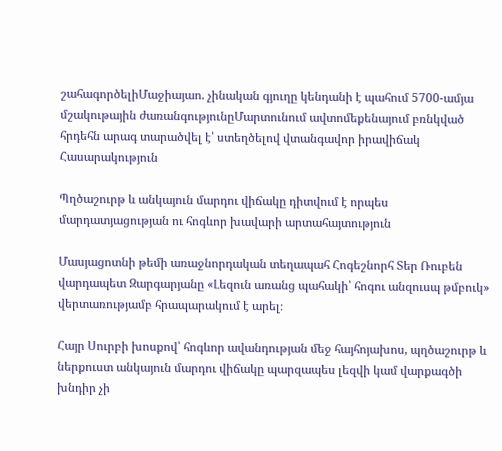շահագործելիՄաջիայաո. չինական գյուղը կենդանի է պահում 5700-ամյա մշակութային ժառանգությունըՄարտունում ավտոմեքենայում բռնկված հրդեհն արագ տարածվել է՝ ստեղծելով վտանգավոր իրավիճակ
Հասարակություն

Պղծաշուրթ և անկայուն մարդու վիճակը դիտվում է որպես մարդատյացության ու հոգևոր խավարի արտահայտություն

Մասյացոտնի թեմի առաջնորդական տեղապահ Հոգեշնորհ Տեր Ռուբեն վարդապետ Զարգարյանը «Լեզուն առանց պահակի՝ հոգու անզուսպ թմբուկ» վերտառությամբ հրապարակում է արել։

Հայր Սուրբի խոսքով՝ հոգևոր ավանդության մեջ հայհոյախոս, պղծաշուրթ և ներքուստ անկայուն մարդու վիճակը պարզապես լեզվի կամ վարքագծի խնդիր չի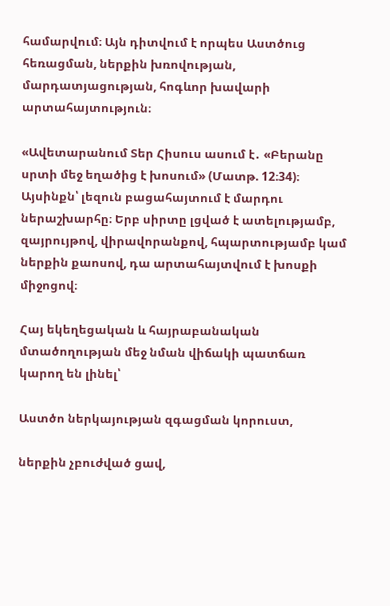համարվում։ Այն դիտվում է որպես Աստծուց հեռացման, ներքին խռովության, մարդատյացության, հոգևոր խավարի արտահայտություն։

«Ավետարանում Տեր Հիսուս ասում է․ «Բերանը սրտի մեջ եղածից է խոսում» (Մատթ. 12։34)։ Այսինքն՝ լեզուն բացահայտում է մարդու ներաշխարհը։ Երբ սիրտը լցված է ատելությամբ, զայրույթով, վիրավորանքով, հպարտությամբ կամ ներքին քաոսով, դա արտահայտվում է խոսքի միջոցով։

Հայ եկեղեցական և հայրաբանական մտածողության մեջ նման վիճակի պատճառ կարող են լինել՝

Աստծո ներկայության զգացման կորուստ,

ներքին չբուժված ցավ,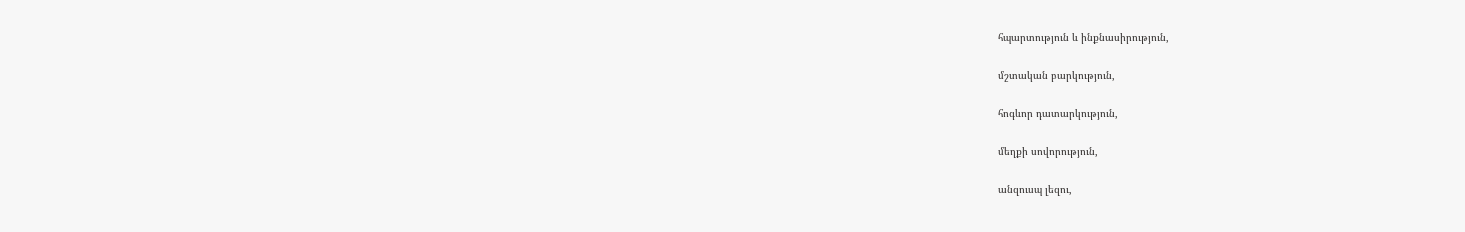հպարտություն և ինքնասիրություն,

մշտական բարկություն,

հոգևոր դատարկություն,

մեղքի սովորություն,

անզուսպ լեզու,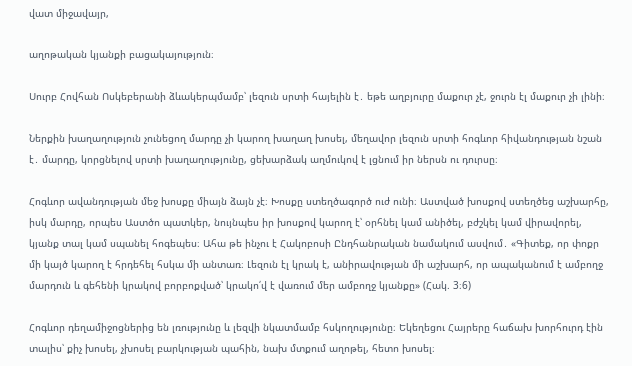վատ միջավայր,

աղոթական կյանքի բացակայություն։

Սուրբ Հովհան Ոսկեբերանի ձևակերպմամբ՝ լեզուն սրտի հայելին է․ եթե աղբյուրը մաքուր չէ, ջուրն էլ մաքուր չի լինի։

Ներքին խաղաղություն չունեցող մարդը չի կարող խաղաղ խոսել, մեղավոր լեզուն սրտի հոգևոր հիվանդության նշան է․ մարդը, կորցնելով սրտի խաղաղությունը, ցեխարձակ աղմուկով է լցնում իր ներսն ու դուրսը։

Հոգևոր ավանդության մեջ խոսքը միայն ձայն չէ։ Խոսքը ստեղծագործ ուժ ունի։ Աստված խոսքով ստեղծեց աշխարհը, իսկ մարդը, որպես Աստծո պատկեր, նույնպես իր խոսքով կարող է՝ օրհնել կամ անիծել, բժշկել կամ վիրավորել, կյանք տալ կամ սպանել հոգեպես։ Ահա թե ինչու է Հակոբոսի Ընդհանրական նամակում ասվում․ «Գիտեք, որ փոքր մի կայծ կարող է հրդեհել հսկա մի անտառ։ Լեզուն էլ կրակ է, անիրավության մի աշխարհ, որ ապականում է ամբողջ մարդուն և գեհենի կրակով բորբոքված՝ կրակո՛վ է վառում մեր ամբողջ կյանքը» (Հակ. 3։6)

Հոգևոր դեղամիջոցներից են լռությունը և լեզվի նկատմամբ հսկողությունը։ Եկեղեցու Հայրերը հաճախ խորհուրդ էին տալիս՝ քիչ խոսել, չխոսել բարկության պահին, նախ մտքում աղոթել, հետո խոսել։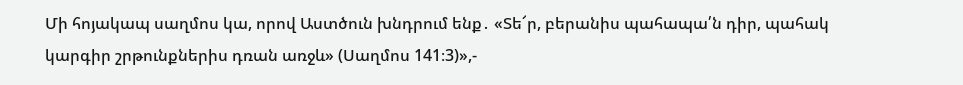Մի հոյակապ սաղմոս կա, որով Աստծուն խնդրում ենք․ «Տե՜ր, բերանիս պահապա՛ն դիր, պահակ կարգիր շրթունքներիս դռան առջև» (Սաղմոս 141։3)»,-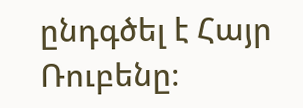ընդգծել է Հայր Ռուբենը։